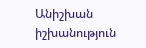Անիշխան իշխանություն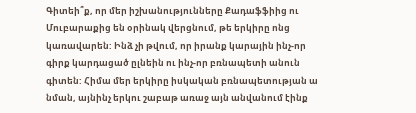Գիտեի՞ք, որ մեր իշխանությունները Քադաֆֆիից ու Մուբարաքից են օրինակ վերցնում, թե երկիրը ոնց կառավարեն: Ինձ չի թվում, որ իրանք կարային ինչ-որ գիրք կարդացած ըլնեին ու ինչ-որ բռնապետի անուն գիտեն: Հիմա մեր երկիրը իսկական բռնապետության ա նման, այնինչ երկու շաբաթ առաջ այն անվանում էինք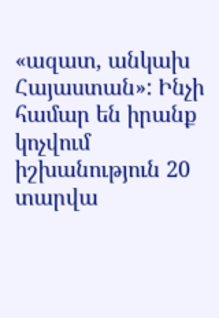«ազատ, անկախ Հայաստան»: Ինչի համար են իրանք կոչվում իշխանություն 20 տարվա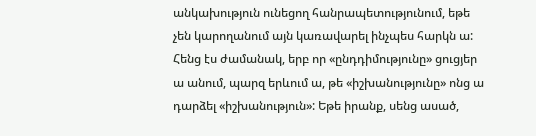անկախություն ունեցող հանրապետությունում, եթե չեն կարողանում այն կառավարել ինչպես հարկն ա: Հենց էս ժամանակ, երբ որ «ընդդիմությունը» ցուցյեր ա անում, պարզ երևում ա, թե «իշխանությունը» ոնց ա դարձել «իշխանություն»: Եթե իրանք, սենց ասած,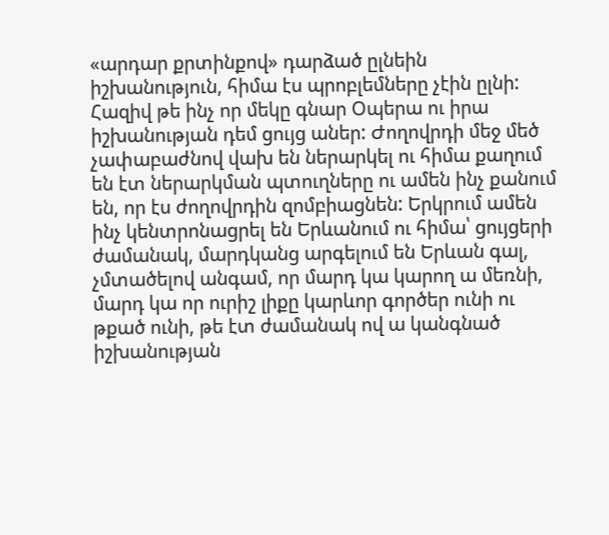«արդար քրտինքով» դարձած ըլնեին իշխանություն, հիմա էս պրոբլեմները չէին ըլնի: Հազիվ թե ինչ որ մեկը գնար Օպերա ու իրա իշխանության դեմ ցույց աներ: Ժողովրդի մեջ մեծ չափաբաժնով վախ են ներարկել ու հիմա քաղում են էտ ներարկման պտուղները ու ամեն ինչ քանում են, որ էս ժողովրդին զոմբիացնեն: Երկրում ամեն ինչ կենտրոնացրել են Երևանում ու հիմա՝ ցույցերի ժամանակ, մարդկանց արգելում են Երևան գալ, չմտածելով անգամ, որ մարդ կա կարող ա մեռնի, մարդ կա որ ուրիշ լիքը կարևոր գործեր ունի ու թքած ունի, թե էտ ժամանակ ով ա կանգնած իշխանության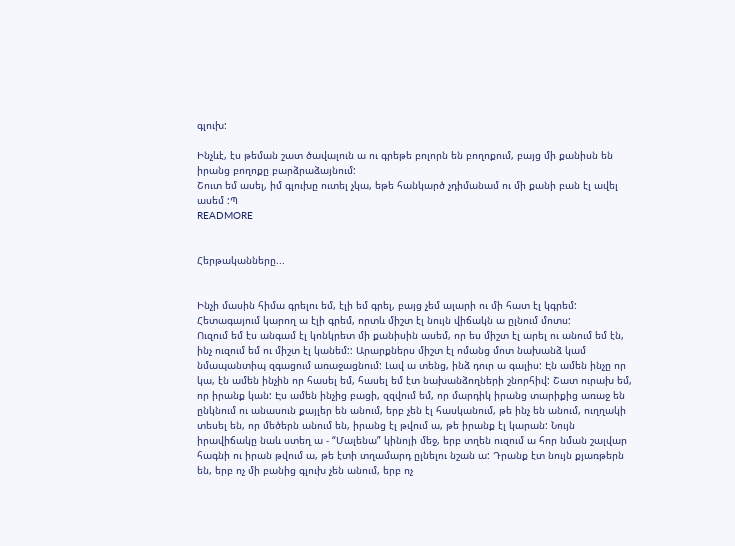գլուխ:

Ինչևէ, էս թեման շատ ծավալուն ա ու գրեթե բոլորն են բողոքում, բայց մի քանիսն են իրանց բողոքը բարձրաձայնում:
Շուտ եմ ասել, իմ գլուխը ուտել չկա, եթե հանկարծ չդիմանամ ու մի քանի բան էլ ավել ասեմ :Պ
READMORE


Հերթականները...


Ինչի մասին հիմա գրելու եմ, էլի եմ գրել, բայց չեմ ալարի ու մի հատ էլ կգրեմ: Հետագայում կարող ա էլի գրեմ, որտև միշտ էլ նույն վիճակն ա ըլնում մոտս:
Ուզում եմ էս անգամ էլ կոնկրետ մի քանիսին ասեմ, որ ես միշտ էլ արել ու անում եմ էն, ինչ ուզում եմ ու միշտ էլ կանեմ:: Արարքներս միշտ էլ ոմանց մոտ նախանձ կամ նմապանտիպ զգացում առաջացնում: Լավ ա տենց, ինձ դուր ա գալիս: Էն ամեն ինչը որ կա, էն ամեն ինչին որ հասել եմ, հասել եմ էտ նախանձողների շնորհիվ: Շատ ուրախ եմ, որ իրանք կան: Էս ամեն ինչից բացի, զզվում եմ, որ մարդիկ իրանց տարիքից առաջ են ընկնում ու անասուն քայլեր են անում, երբ չեն էլ հասկանում, թե ինչ են անում, ուղղակի տեսել են, որ մեծերն անում են, իրանց էլ թվում ա, թե իրանք էլ կարան: Նույն իրավիճակը նաև ստեղ ա - “Մալենա” կինոյի մեջ, երբ տղեն ուզում ա հոր նման շալվար հագնի ու իրան թվում ա, թե էտի տղամարդ ըլնելու նշան ա: Դրանք էտ նույն քյառթերն են, երբ ոչ մի բանից գլուխ չեն անում, երբ ոչ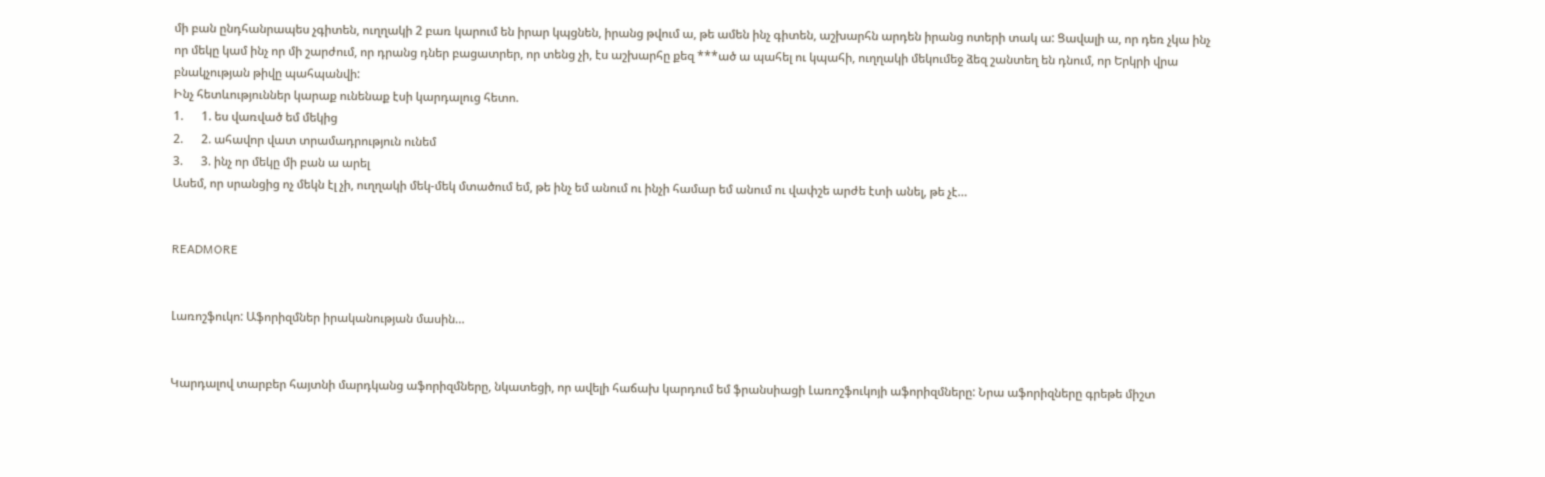մի բան ընդհանրապես չգիտեն, ուղղակի 2 բառ կարում են իրար կպցնեն, իրանց թվում ա, թե ամեն ինչ գիտեն, աշխարհն արդեն իրանց ոտերի տակ ա: Ցավալի ա, որ դեռ չկա ինչ որ մեկը կամ ինչ որ մի շարժում, որ դրանց դներ բացատրեր, որ տենց չի, էս աշխարհը քեզ ***ած ա պահել ու կպահի, ուղղակի մեկումեջ ձեզ շանտեղ են դնում, որ Երկրի վրա բնակչության թիվը պահպանվի:
Ինչ հետևություններ կարաք ունենաք էսի կարդալուց հետո.
1.      1. ես վառված եմ մեկից
2.      2. ահավոր վատ տրամադրություն ունեմ
3.      3. ինչ որ մեկը մի բան ա արել
Ասեմ, որ սրանցից ոչ մեկն էլ չի, ուղղակի մեկ-մեկ մտածում եմ, թե ինչ եմ անում ու ինչի համար եմ անում ու վափշե արժե էտի անել, թե չէ…


READMORE


Լառոշֆուկո: Աֆորիզմներ իրականության մասին…


Կարդալով տարբեր հայտնի մարդկանց աֆորիզմները, նկատեցի, որ ավելի հաճախ կարդում եմ ֆրանսիացի Լառոշֆուկոյի աֆորիզմները: Նրա աֆորիզները գրեթե միշտ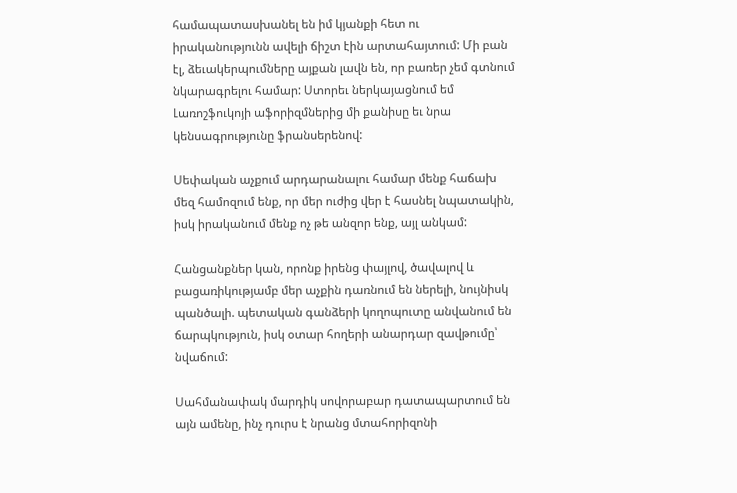համապատասխանել են իմ կյանքի հետ ու իրականությունն ավելի ճիշտ էին արտահայտում: Մի բան էլ, ձեւակերպումները այքան լավն են, որ բառեր չեմ գտնում նկարագրելու համար: Ստորեւ ներկայացնում եմ Լառոշֆուկոյի աֆորիզմներից մի քանիսը եւ նրա կենսագրությունը ֆրանսերենով:

Սեփական աչքում արդարանալու համար մենք հաճախ մեզ համոզում ենք, որ մեր ուժից վեր է հասնել նպատակին, իսկ իրականում մենք ոչ թե անզոր ենք, այլ անկամ:

Հանցանքներ կան, որոնք իրենց փայլով, ծավալով և բացառիկությամբ մեր աչքին դառնում են ներելի, նույնիսկ պանծալի. պետական գանձերի կողոպուտը անվանում են ճարպկություն, իսկ օտար հողերի անարդար զավթումը՝ նվաճում:

Սահմանափակ մարդիկ սովորաբար դատապարտում են այն ամենը, ինչ դուրս է նրանց մտահորիզոնի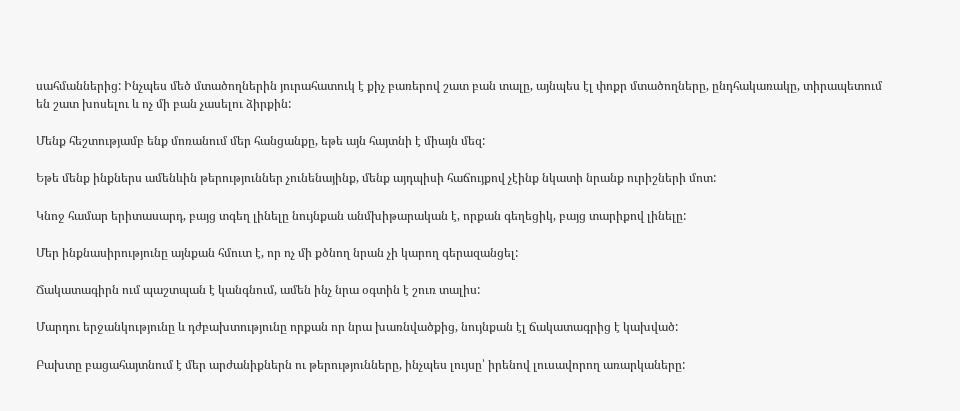սահմաններից: Ինչպես մեծ մտածողներին յուրահատուկ է քիչ բառերով շատ բան տալը, այնպես էլ փոքր մտածողները, ընդհակառակը, տիրապետում են շատ խոսելու և ոչ մի բան չասելու ձիրքին:

Մենք հեշտությամբ ենք մոռանում մեր հանցանքը, եթե այն հայտնի է միայն մեզ:

Եթե մենք ինքներս ամենևին թերություններ չունենայինք, մենք այդպիսի հաճույքով չէինք նկատի նրանք ուրիշների մոտ:

Կնոջ համար երիտասարդ, բայց տգեղ լինելը նույնքան անմխիթարական է, որքան գեղեցիկ, բայց տարիքով լինելը:

Մեր ինքնասիրությունը այնքան հմուտ է, որ ոչ մի քծնող նրան չի կարող գերազանցել:

Ճակատագիրն ում պաշտպան է կանգնում, ամեն ինչ նրա օգտին է շուռ տալիս:

Մարդու երջանկությունը և դժբախտությունը որքան որ նրա խառնվածքից, նույնքան էլ ճակատագրից է կախված:

Բախտը բացահայտնում է մեր արժանիքներն ու թերությունները, ինչպես լույսը՝ իրենով լուսավորող առարկաները: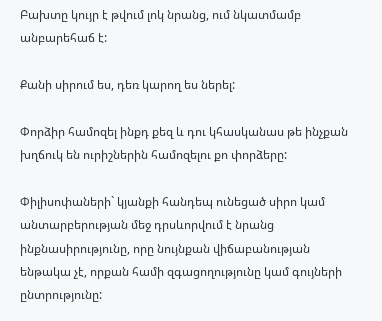Բախտը կույր է թվում լոկ նրանց, ում նկատմամբ անբարեհաճ է:

Քանի սիրում ես, դեռ կարող ես ներել:

Փորձիր համոզել ինքդ քեզ և դու կհասկանաս թե ինչքան խղճուկ են ուրիշներին համոզելու քո փորձերը:

Փիլիսոփաների` կյանքի հանդեպ ունեցած սիրո կամ անտարբերության մեջ դրսևորվում է նրանց ինքնասիրությունը, որը նույնքան վիճաբանության ենթակա չէ, որքան համի զգացողությունը կամ գույների ընտրությունը: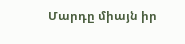Մարդը միայն իր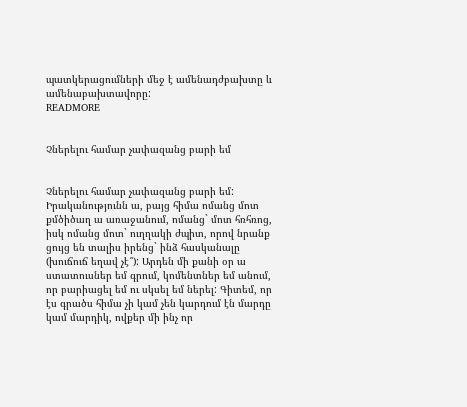պատկերացումների մեջ է ամենադժբախտը և ամենաբախտավորը:
READMORE


Չներելու համար չափազանց բարի եմ


Չներելու համար չափազանց բարի եմ:
Իրականությունն ա, բայց հիմա ոմանց մոտ քմծիծաղ ա առաջանում, ոմանց` մոտ հռհռոց, իսկ ոմանց մոտ` ուղղակի ժպիտ, որով նրանք ցույց են տալիս իրենց` ինձ հասկանալը (խուճուճ եղավ չէ՞): Արդեն մի քանի օր ա ստատուսներ եմ գրում, կոմենտներ եմ անում, որ բարիացել եմ ու սկսել եմ ներել: Գիտեմ, որ էս գրածս հիմա չի կամ չեն կարդում էն մարդը կամ մարդիկ, ովքեր մի ինչ որ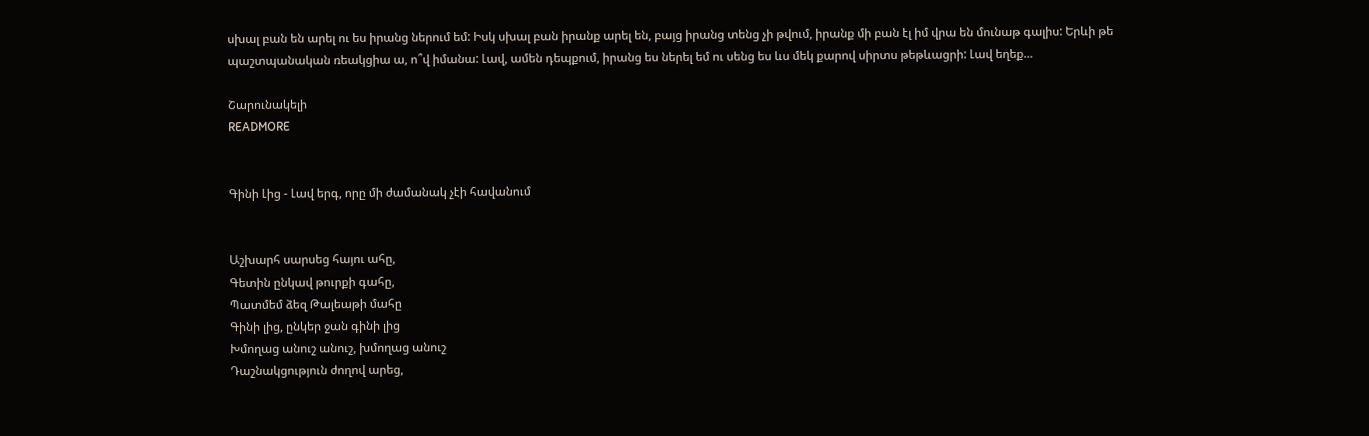սխալ բան են արել ու ես իրանց ներում եմ: Իսկ սխալ բան իրանք արել են, բայց իրանց տենց չի թվում, իրանք մի բան էլ իմ վրա են մունաթ գալիս: Երևի թե պաշտպանական ռեակցիա ա, ո՞վ իմանա: Լավ, ամեն դեպքում, իրանց ես ներել եմ ու սենց ես ևս մեկ քարով սիրտս թեթևացրի: Լավ եղեք…

Շարունակելի
READMORE


Գինի Լից - Լավ երգ, որը մի ժամանակ չէի հավանում


Աշխարհ սարսեց հայու ահը,
Գետին ընկավ թուրքի գահը,
Պատմեմ ձեզ Թալեաթի մահը
Գինի լից, ընկեր ջան գինի լից
Խմողաց անուշ անուշ, խմողաց անուշ
Դաշնակցություն ժողով արեց,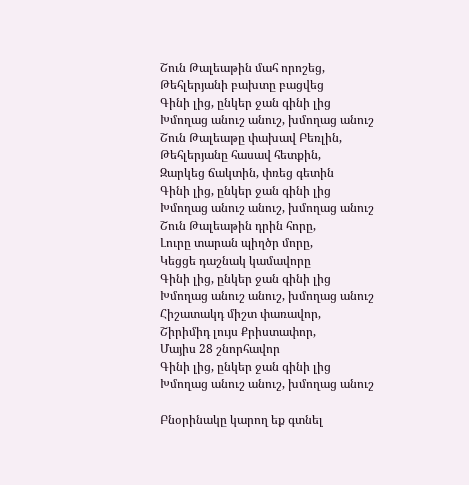Շուն Թալեաթին մահ որոշեց,
Թեհլերյանի բախտը բացվեց
Գինի լից, ընկեր ջան գինի լից
Խմողաց անուշ անուշ, խմողաց անուշ
Շուն Թալեաթը փախավ Բեռլին,
Թեհլերյանը հասավ հետքին,
Զարկեց ճակտին, փռեց գետին
Գինի լից, ընկեր ջան գինի լից
Խմողաց անուշ անուշ, խմողաց անուշ
Շուն Թալեաթին դրին հորը,
Լուրը տարան պիղծր մորը,
Կեցցե դաշնակ կամավորը
Գինի լից, ընկեր ջան գինի լից
Խմողաց անուշ անուշ, խմողաց անուշ
Հիշատակդ միշտ փառավոր,
Շիրիմիդ լույս Քրիստափոր,
Մայիս 28 շնորհավոր
Գինի լից, ընկեր ջան գինի լից
Խմողաց անուշ անուշ, խմողաց անուշ

Բնօրինակը կարող եք գտնել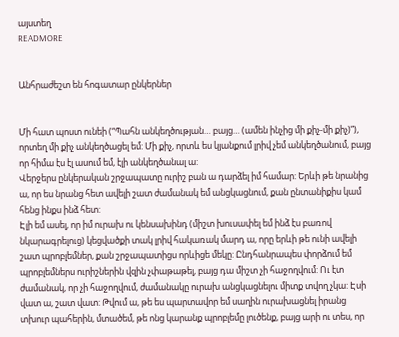այստեղ
READMORE


Անհրաժեշտ են հոգատար ընկերներ


Մի հատ պոստ ունեի (“Պահն անկեղծության… բայց… (ամեն ինչից մի քիչ-մի քիչ)”), որտեղ մի քիչ անկեղծացել եմ: Մի քիչ, որտև ես կյանքում լրիվ չեմ անկեղծանում, բայց որ հիմա էս էլ ասում եմ, էլի անկեղծանալ ա:
Վերջերս ընկերական շրջապատը ուրիշ բան ա դարձել իմ համար: Երևի թե նրանից ա, որ ես նրանց հետ ավելի շատ ժամանակ եմ անցկացնում, քան ընտանիքիս կամ հենց ինքս ինձ հետ:
Էլի եմ ասել, որ իմ ուրախ ու կենսախինդ (միշտ խուսափել եմ ինձ էս բառով նկարագրելուց) կեցվածքի տակ լրիվ հակառակ մարդ ա, որը երևի թե ունի ավելի շատ պրոբլեմներ, քան շրջապատիցս որևիցե մեկը: Ընդհանրապես փորձում եմ պրոբլեմներս ուրիշներին վզին չփաթաթել, բայց դա միշտ չի հաջողվում: Ու էտ ժամանակ, որ չի հաջողվում, ժամանակը ուրախ անցկացնելու միտք տվող չկա: Էսի վատ ա, շատ վատ: Թվում ա, թե ես պարտավոր եմ սաղին ուրախացնել իրանց տխուր պահերին, մտածեմ, թե ոնց կարանք պրոբլեմը լուծենք, բայց արի ու տես, որ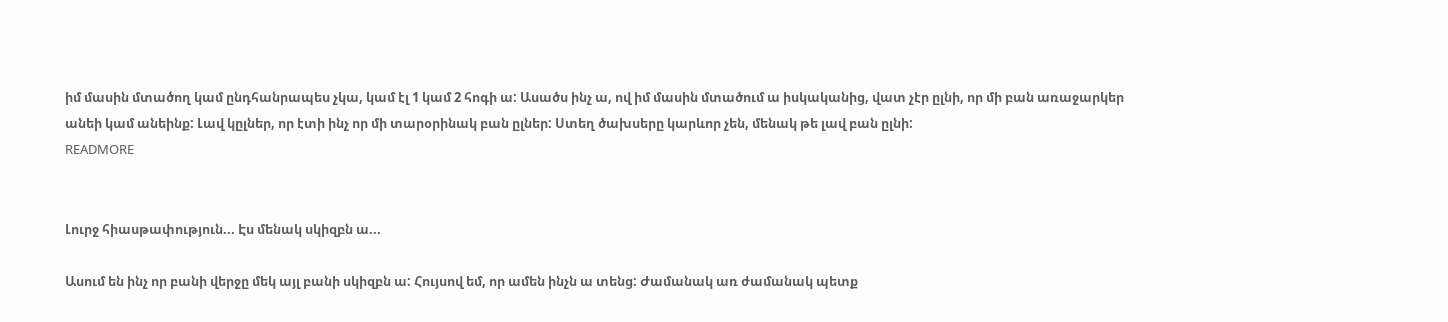իմ մասին մտածող կամ ընդհանրապես չկա, կամ էլ 1 կամ 2 հոգի ա: Ասածս ինչ ա, ով իմ մասին մտածում ա իսկականից, վատ չէր ըլնի, որ մի բան առաջարկեր անեի կամ անեինք: Լավ կըլներ, որ էտի ինչ որ մի տարօրինակ բան ըլներ: Ստեղ ծախսերը կարևոր չեն, մենակ թե լավ բան ըլնի:
READMORE


Լուրջ հիասթափություն... Էս մենակ սկիզբն ա...

Ասում են ինչ որ բանի վերջը մեկ այլ բանի սկիզբն ա: Հույսով եմ, որ ամեն ինչն ա տենց: Ժամանակ առ ժամանակ պետք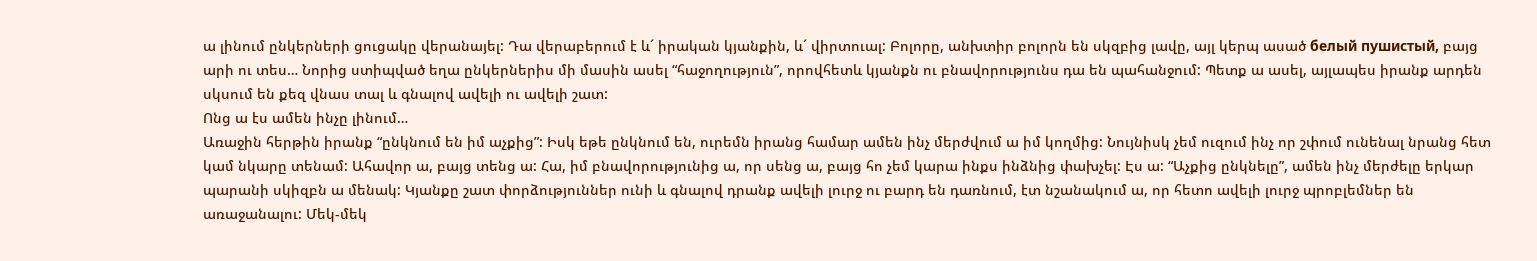ա լինում ընկերների ցուցակը վերանայել: Դա վերաբերում է և´ իրական կյանքին, և´ վիրտուալ: Բոլորը, անխտիր բոլորն են սկզբից լավը, այլ կերպ ասած белый пушистый, բայց արի ու տես… Նորից ստիպված եղա ընկերներիս մի մասին ասել “հաջողություն”, որովհետև կյանքն ու բնավորությունս դա են պահանջում: Պետք ա ասել, այլապես իրանք արդեն սկսում են քեզ վնաս տալ և գնալով ավելի ու ավելի շատ:
Ոնց ա էս ամեն ինչը լինում…
Առաջին հերթին իրանք “ընկնում են իմ աչքից”: Իսկ եթե ընկնում են, ուրեմն իրանց համար ամեն ինչ մերժվում ա իմ կողմից: Նույնիսկ չեմ ուզում ինչ որ շփում ունենալ նրանց հետ կամ նկարը տենամ: Ահավոր ա, բայց տենց ա: Հա, իմ բնավորությունից ա, որ սենց ա, բայց հո չեմ կարա ինքս ինձնից փախչել: Էս ա: “Աչքից ընկնելը”, ամեն ինչ մերժելը երկար պարանի սկիզբն ա մենակ: Կյանքը շատ փորձություններ ունի և գնալով դրանք ավելի լուրջ ու բարդ են դառնում, էտ նշանակում ա, որ հետո ավելի լուրջ պրոբլեմներ են առաջանալու: Մեկ-մեկ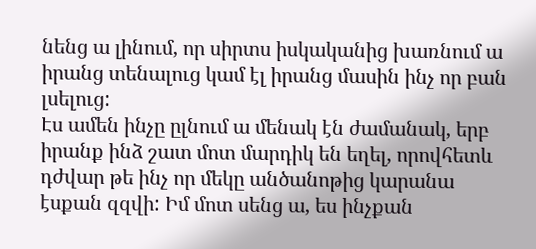նենց ա լինում, որ սիրտս իսկականից խառնում ա իրանց տենալուց կամ էլ իրանց մասին ինչ որ բան լսելուց:
Էս ամեն ինչը ըլնում ա մենակ էն ժամանակ, երբ իրանք ինձ շատ մոտ մարդիկ են եղել, որովհետև դժվար թե ինչ որ մեկը անծանոթից կարանա էսքան զզվի: Իմ մոտ սենց ա, ես ինչքան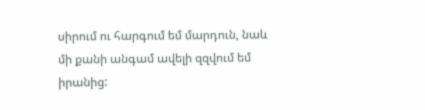սիրում ու հարգում եմ մարդուն, նաև մի քանի անգամ ավելի զզվում եմ իրանից: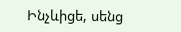Ինչևիցե, սենց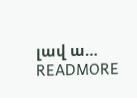լավ ա…
READMORE